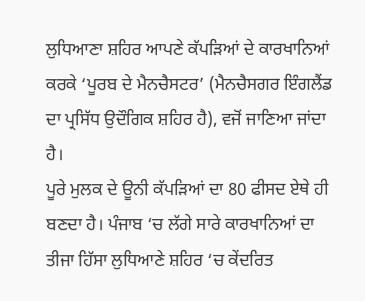ਲੁਧਿਆਣਾ ਸ਼ਹਿਰ ਆਪਣੇ ਕੱਪੜਿਆਂ ਦੇ ਕਾਰਖਾਨਿਆਂ ਕਰਕੇ ‘ਪੂਰਬ ਦੇ ਮੈਨਚੈਸਟਰ’ (ਮੈਨਚੈਸਗਰ ਇੰਗਲੈਂਡ ਦਾ ਪ੍ਰਸਿੱਧ ਉਦੌਗਿਕ ਸ਼ਹਿਰ ਹੈ), ਵਜੋਂ ਜਾਣਿਆ ਜਾਂਦਾ ਹੈ।
ਪੂਰੇ ਮੁਲਕ ਦੇ ਊਨੀ ਕੱਪੜਿਆਂ ਦਾ 80 ਫੀਸਦ ਏਥੇ ਹੀ ਬਣਦਾ ਹੈ। ਪੰਜਾਬ ‘ਚ ਲੱਗੇ ਸਾਰੇ ਕਾਰਖਾਨਿਆਂ ਦਾ ਤੀਜਾ ਹਿੱਸਾ ਲੁਧਿਆਣੇ ਸ਼ਹਿਰ ‘ਚ ਕੇਂਦਰਿਤ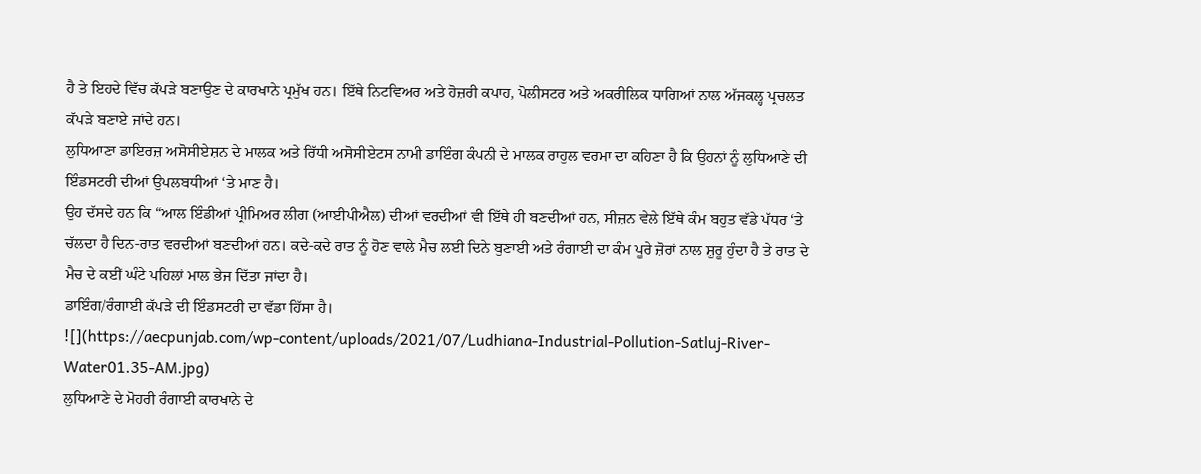ਹੈ ਤੇ ਇਹਦੇ ਵਿੱਚ ਕੱਪੜੇ ਬਣਾਉਣ ਦੇ ਕਾਰਖਾਨੇ ਪ੍ਰਮੁੱਖ ਹਨ। ਇੱਥੇ ਨਿਟਵਿਅਰ ਅਤੇ ਹੋਜ਼ਰੀ ਕਪਾਹ, ਪੋਲੀਸਟਰ ਅਤੇ ਅਕਰੀਲਿਕ ਧਾਗਿਆਂ ਨਾਲ ਅੱਜਕਲ੍ਹ ਪ੍ਰਚਲਤ ਕੱਪੜੇ ਬਣਾਏ ਜਾਂਦੇ ਹਨ।
ਲੁਧਿਆਣਾ ਡਾਇਰਜ਼ ਅਸੋਸੀਏਸ਼ਨ ਦੇ ਮਾਲਕ ਅਤੇ ਰਿੱਧੀ ਅਸੋਸੀਏਟਸ ਨਾਮੀ ਡਾਇੰਗ ਕੰਪਨੀ ਦੇ ਮਾਲਕ ਰਾਹੁਲ ਵਰਮਾ ਦਾ ਕਹਿਣਾ ਹੈ ਕਿ ਉਹਨਾਂ ਨੂੰ ਲੁਧਿਆਣੇ ਦੀ ਇੰਡਸਟਰੀ ਦੀਆਂ ਉਪਲਬਧੀਆਂ ‘ਤੇ ਮਾਣ ਹੈ।
ਉਹ ਦੱਸਦੇ ਹਨ ਕਿ “ਆਲ ਇੰਡੀਆਂ ਪ੍ਰੀਮਿਅਰ ਲੀਗ (ਆਈਪੀਐਲ) ਦੀਆਂ ਵਰਦੀਆਂ ਵੀ ਇੱਥੇ ਹੀ ਬਣਦੀਆਂ ਹਨ, ਸੀਜ਼ਨ ਵੇਲੇ ਇੱਥੇ ਕੰਮ ਬਹੁਤ ਵੱਡੇ ਪੱਧਰ ‘ਤੇ ਚੱਲਦਾ ਹੈ ਦਿਨ-ਰਾਤ ਵਰਦੀਆਂ ਬਣਦੀਆਂ ਹਨ। ਕਦੇ-ਕਦੇ ਰਾਤ ਨੂੰ ਹੋਣ ਵਾਲੇ ਮੈਚ ਲਈ ਦਿਨੇ ਬੁਣਾਈ ਅਤੇ ਰੰਗਾਈ ਦਾ ਕੰਮ ਪੂਰੇ ਜ਼ੋਰਾਂ ਨਾਲ ਸ਼ੁਰੂ ਹੁੰਦਾ ਹੈ ਤੇ ਰਾਤ ਦੇ ਮੈਚ ਦੇ ਕਈਂ ਘੰਟੇ ਪਹਿਲਾਂ ਮਾਲ ਭੇਜ ਦਿੱਤਾ ਜਾਂਦਾ ਹੈ।
ਡਾਇੰਗ/ਰੰਗਾਈ ਕੱਪੜੇ ਦੀ ਇੰਡਸਟਰੀ ਦਾ ਵੱਡਾ ਹਿੱਸਾ ਹੈ।
![](https://aecpunjab.com/wp-content/uploads/2021/07/Ludhiana-Industrial-Pollution-Satluj-River-Water01.35-AM.jpg)
ਲੁਧਿਆਣੇ ਦੇ ਮੋਹਰੀ ਰੰਗਾਈ ਕਾਰਖਾਨੇ ਦੇ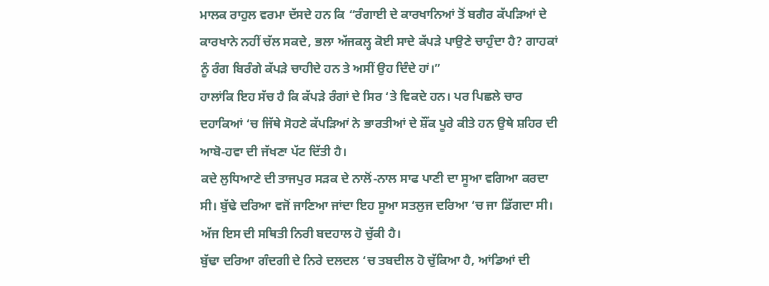ਮਾਲਕ ਰਾਹੁਲ ਵਰਮਾ ਦੱਸਦੇ ਹਨ ਕਿ “ਰੰਗਾਈ ਦੇ ਕਾਰਖਾਨਿਆਂ ਤੋਂ ਬਗੈਰ ਕੱਪੜਿਆਂ ਦੇ ਕਾਰਖਾਨੇ ਨਹੀਂ ਚੱਲ ਸਕਦੇ, ਭਲਾ ਅੱਜਕਲ੍ਹ ਕੋਈ ਸਾਦੇ ਕੱਪਡ਼ੇ ਪਾਉਣੇ ਚਾਹੁੰਦਾ ਹੈ? ਗਾਹਕਾਂ ਨੂੰ ਰੰਗ ਬਿਰੰਗੇ ਕੱਪੜੇ ਚਾਹੀਦੇ ਹਨ ਤੇ ਅਸੀਂ ਉਹ ਦਿੰਦੇ ਹਾਂ।”
ਹਾਲਾਂਕਿ ਇਹ ਸੱਚ ਹੈ ਕਿ ਕੱਪੜੇ ਰੰਗਾਂ ਦੇ ਸਿਰ ‘ਤੇ ਵਿਕਦੇ ਹਨ। ਪਰ ਪਿਛਲੇ ਚਾਰ ਦਹਾਕਿਆਂ ‘ਚ ਜਿੱਥੇ ਸੋਹਣੇ ਕੱਪੜਿਆਂ ਨੇ ਭਾਰਤੀਆਂ ਦੇ ਸ਼ੌਂਕ ਪੂਰੇ ਕੀਤੇ ਹਨ ਉਥੇ ਸ਼ਹਿਰ ਦੀ ਆਬੋ-ਹਵਾ ਦੀ ਜੱਖਣਾ ਪੱਟ ਦਿੱਤੀ ਹੈ।
ਕਦੇ ਲੁਧਿਆਣੇ ਦੀ ਤਾਜਪੁਰ ਸੜਕ ਦੇ ਨਾਲੋਂ-ਨਾਲ ਸਾਫ ਪਾਣੀ ਦਾ ਸੂਆ ਵਗਿਆ ਕਰਦਾ ਸੀ। ਬੁੱਢੇ ਦਰਿਆ ਵਜੋਂ ਜਾਣਿਆ ਜਾਂਦਾ ਇਹ ਸੂਆ ਸਤਲੁਜ ਦਰਿਆ ‘ਚ ਜਾ ਡਿੱਗਦਾ ਸੀ। ਅੱਜ ਇਸ ਦੀ ਸਥਿਤੀ ਨਿਰੀ ਬਦਹਾਲ ਹੋ ਚੁੱਕੀ ਹੈ।
ਬੁੱਢਾ ਦਰਿਆ ਗੰਦਗੀ ਦੇ ਨਿਰੇ ਦਲਦਲ ‘ਚ ਤਬਦੀਲ ਹੋ ਚੁੱਕਿਆ ਹੈ, ਆਂਡਿਆਂ ਦੀ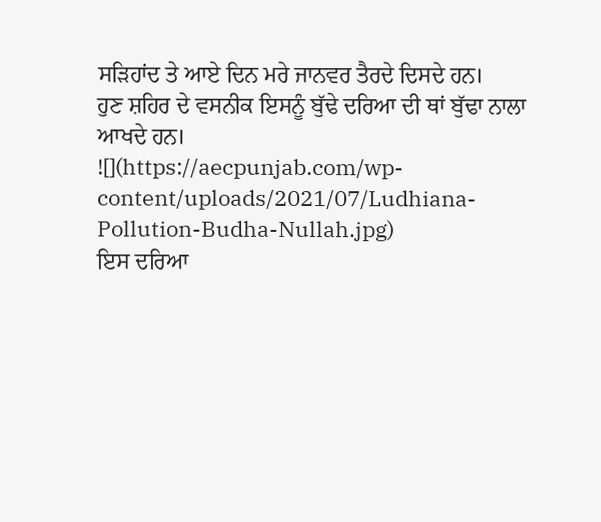ਸੜਿਹਾਂਦ ਤੇ ਆਏ ਦਿਨ ਮਰੇ ਜਾਨਵਰ ਤੈਰਦੇ ਦਿਸਦੇ ਹਨ।
ਹੁਣ ਸ਼ਹਿਰ ਦੇ ਵਸਨੀਕ ਇਸਨੂੰ ਬੁੱਢੇ ਦਰਿਆ ਦੀ ਥਾਂ ਬੁੱਢਾ ਨਾਲਾ ਆਖਦੇ ਹਨ।
![](https://aecpunjab.com/wp-content/uploads/2021/07/Ludhiana-Pollution-Budha-Nullah.jpg)
ਇਸ ਦਰਿਆ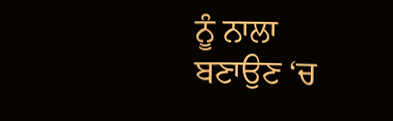ਨੂੰ ਨਾਲਾ ਬਣਾਉਣ ‘ਚ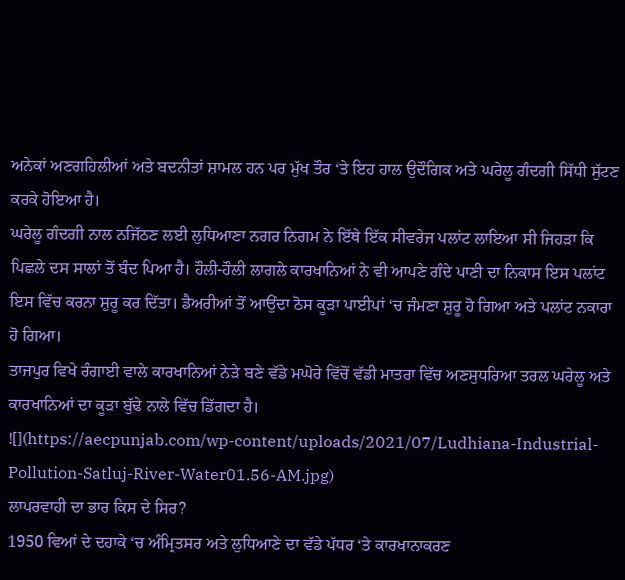ਅਨੇਕਾਂ ਅਣਗਹਿਲੀਆਂ ਅਤੇ ਬਦਨੀਤਾਂ ਸ਼ਾਮਲ ਹਨ ਪਰ ਮੁੱਖ ਤੌਰ ‘ਤੇ ਇਹ ਹਾਲ ਉਦੌਗਿਕ ਅਤੇ ਘਰੇਲੂ ਗੰਦਗੀ ਸਿੱਧੀ ਸੁੱਟਣ ਕਰਕੇ ਹੋਇਆ ਹੈ।
ਘਰੇਲੂ ਗੰਦਗੀ ਨਾਲ ਨਜਿੱਠਣ ਲਈ ਲੁਧਿਆਣਾ ਨਗਰ ਨਿਗਮ ਨੇ ਇੱਥੇ ਇੱਕ ਸੀਵਰੇਜ ਪਲਾਂਟ ਲਾਇਆ ਸੀ ਜਿਹੜਾ ਕਿ ਪਿਛਲੇ ਦਸ ਸਾਲਾਂ ਤੋਂ ਬੰਦ ਪਿਆ ਹੈ। ਹੌਲੀ-ਹੌਲੀ ਲਾਗਲੇ ਕਾਰਖਾਨਿਆਂ ਨੇ ਵੀ ਆਪਣੇ ਗੰਦੇ ਪਾਣੀ ਦਾ ਨਿਕਾਸ ਇਸ ਪਲਾਂਟ ਇਸ ਵਿੱਚ ਕਰਨਾ ਸ਼ੁਰੂ ਕਰ ਦਿੱਤਾ। ਡੈਅਰੀਆਂ ਤੋਂ ਆਉਂਦਾ ਠੋਸ ਕੂੜਾ ਪਾਈਪਾਂ ‘ਚ ਜੰਮਣਾ ਸ਼ੁਰੂ ਹੋ ਗਿਆ ਅਤੇ ਪਲਾਂਟ ਨਕਾਰਾ ਹੋ ਗਿਆ।
ਤਾਜਪੁਰ ਵਿਖੇ ਰੰਗਾਈ ਵਾਲੇ ਕਾਰਖਾਨਿਆਂ ਨੇੜੇ ਬਣੇ ਵੱਡੇ ਮਘੋਰੇ ਵਿੱਚੋਂ ਵੱਡੀ ਮਾਤਰਾ ਵਿੱਚ ਅਣਸੁਧਰਿਆ ਤਰਲ ਘਰੇਲੂ ਅਤੇ ਕਾਰਖਾਨਿਆਂ ਦਾ ਕੂੜਾ ਬੁੱਢੇ ਨਾਲੇ ਵਿੱਚ ਡਿੱਗਦਾ ਹੈ।
![](https://aecpunjab.com/wp-content/uploads/2021/07/Ludhiana-Industrial-Pollution-Satluj-River-Water01.56-AM.jpg)
ਲਾਪਰਵਾਹੀ ਦਾ ਭਾਰ ਕਿਸ ਦੇ ਸਿਰ?
1950 ਵਿਆਂ ਦੇ ਦਹਾਕੇ ‘ਚ ਅੰਮ੍ਰਿਤਸਰ ਅਤੇ ਲੁਧਿਆਣੇ ਦਾ ਵੱਡੇ ਪੱਧਰ ‘ਤੇ ਕਾਰਖਾਨਾਕਰਣ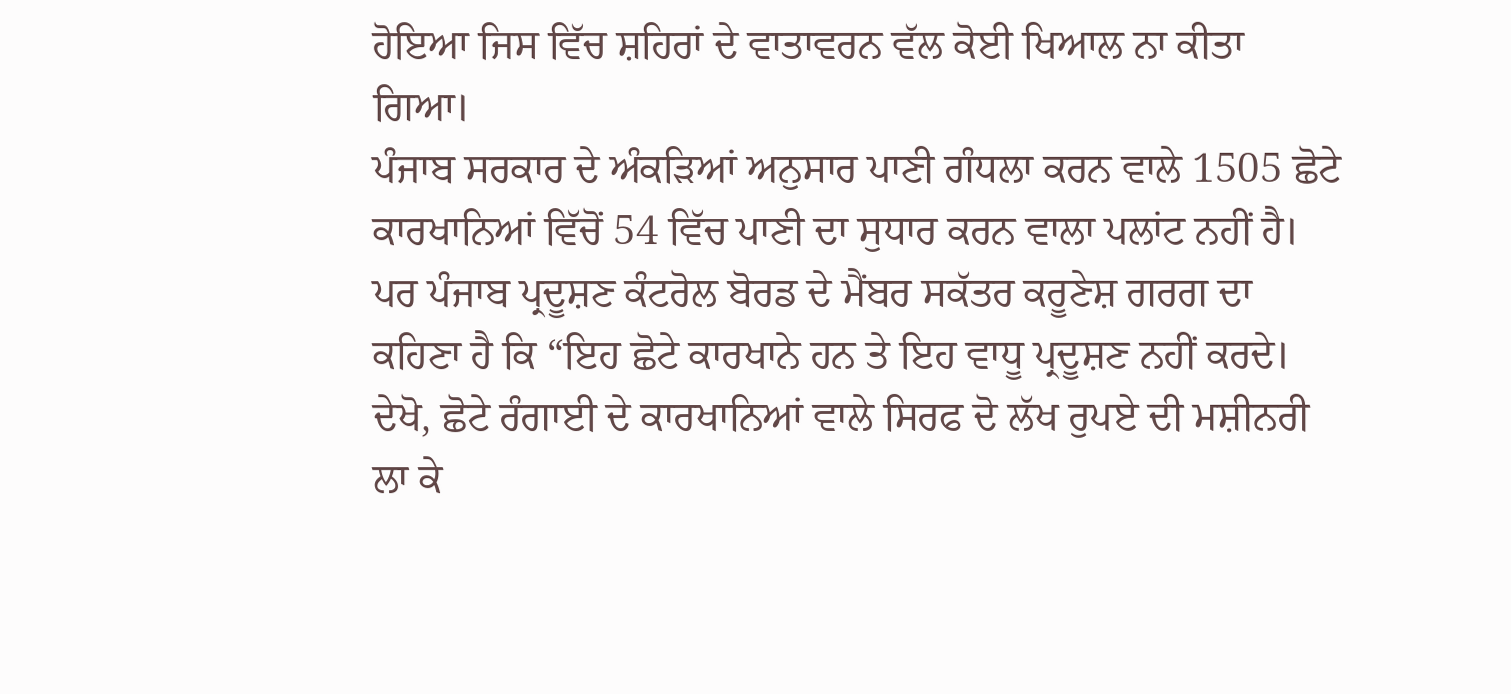ਹੋਇਆ ਜਿਸ ਵਿੱਚ ਸ਼ਹਿਰਾਂ ਦੇ ਵਾਤਾਵਰਨ ਵੱਲ ਕੋਈ ਖਿਆਲ ਨਾ ਕੀਤਾ ਗਿਆ।
ਪੰਜਾਬ ਸਰਕਾਰ ਦੇ ਅੰਕੜਿਆਂ ਅਨੁਸਾਰ ਪਾਣੀ ਗੰਧਲਾ ਕਰਨ ਵਾਲੇ 1505 ਛੋਟੇ ਕਾਰਖਾਨਿਆਂ ਵਿੱਚੋਂ 54 ਵਿੱਚ ਪਾਣੀ ਦਾ ਸੁਧਾਰ ਕਰਨ ਵਾਲਾ ਪਲਾਂਟ ਨਹੀਂ ਹੈ।
ਪਰ ਪੰਜਾਬ ਪ੍ਰਦੂਸ਼ਣ ਕੰਟਰੋਲ ਬੋਰਡ ਦੇ ਮੈਂਬਰ ਸਕੱਤਰ ਕਰੂਣੇਸ਼ ਗਰਗ ਦਾ ਕਹਿਣਾ ਹੈ ਕਿ “ਇਹ ਛੋਟੇ ਕਾਰਖਾਨੇ ਹਨ ਤੇ ਇਹ ਵਾਧੂ ਪ੍ਰਦੂਸ਼ਣ ਨਹੀਂ ਕਰਦੇ। ਦੇਖੋ, ਛੋਟੇ ਰੰਗਾਈ ਦੇ ਕਾਰਖਾਨਿਆਂ ਵਾਲੇ ਸਿਰਫ ਦੋ ਲੱਖ ਰੁਪਏ ਦੀ ਮਸ਼ੀਨਰੀ ਲਾ ਕੇ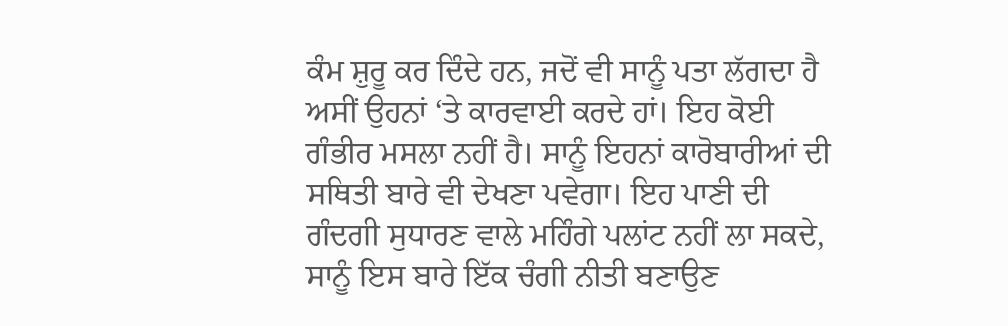ਕੰਮ ਸ਼ੁਰੂ ਕਰ ਦਿੰਦੇ ਹਨ, ਜਦੋਂ ਵੀ ਸਾਨੂੰ ਪਤਾ ਲੱਗਦਾ ਹੈ ਅਸੀਂ ਉਹਨਾਂ ‘ਤੇ ਕਾਰਵਾਈ ਕਰਦੇ ਹਾਂ। ਇਹ ਕੋਈ ਗੰਭੀਰ ਮਸਲਾ ਨਹੀਂ ਹੈ। ਸਾਨੂੰ ਇਹਨਾਂ ਕਾਰੋਬਾਰੀਆਂ ਦੀ ਸਥਿਤੀ ਬਾਰੇ ਵੀ ਦੇਖਣਾ ਪਵੇਗਾ। ਇਹ ਪਾਣੀ ਦੀ ਗੰਦਗੀ ਸੁਧਾਰਣ ਵਾਲੇ ਮਹਿੰਗੇ ਪਲਾਂਟ ਨਹੀਂ ਲਾ ਸਕਦੇ, ਸਾਨੂੰ ਇਸ ਬਾਰੇ ਇੱਕ ਚੰਗੀ ਨੀਤੀ ਬਣਾਉਣ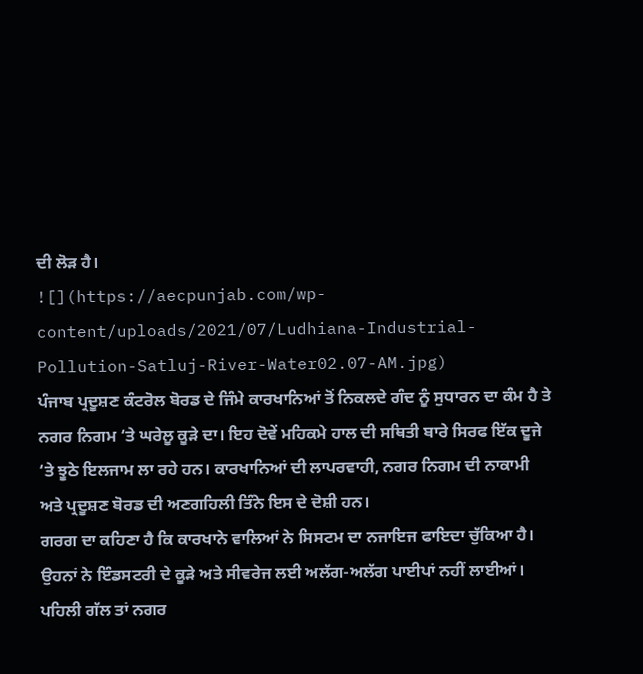ਦੀ ਲੋੜ ਹੈ।
![](https://aecpunjab.com/wp-content/uploads/2021/07/Ludhiana-Industrial-Pollution-Satluj-River-Water02.07-AM.jpg)
ਪੰਜਾਬ ਪ੍ਰਦੂਸ਼ਣ ਕੰਟਰੋਲ ਬੋਰਡ ਦੇ ਜਿੰਮੇ ਕਾਰਖਾਨਿਆਂ ਤੋਂ ਨਿਕਲਦੇ ਗੰਦ ਨੂੰ ਸੁਧਾਰਨ ਦਾ ਕੰਮ ਹੈ ਤੇ ਨਗਰ ਨਿਗਮ ‘ਤੇ ਘਰੇਲੂ ਕੂੜੇ ਦਾ। ਇਹ ਦੋਵੇਂ ਮਹਿਕਮੇ ਹਾਲ ਦੀ ਸਥਿਤੀ ਬਾਰੇ ਸਿਰਫ ਇੱਕ ਦੂਜੇ ‘ਤੇ ਝੂਠੇ ਇਲਜਾਮ ਲਾ ਰਹੇ ਹਨ। ਕਾਰਖਾਨਿਆਂ ਦੀ ਲਾਪਰਵਾਹੀ, ਨਗਰ ਨਿਗਮ ਦੀ ਨਾਕਾਮੀ ਅਤੇ ਪ੍ਰਦੂਸ਼ਣ ਬੋਰਡ ਦੀ ਅਣਗਹਿਲੀ ਤਿੰਨੇ ਇਸ ਦੇ ਦੋਸ਼ੀ ਹਨ।
ਗਰਗ ਦਾ ਕਹਿਣਾ ਹੈ ਕਿ ਕਾਰਖਾਨੇ ਵਾਲਿਆਂ ਨੇ ਸਿਸਟਮ ਦਾ ਨਜਾਇਜ ਫਾਇਦਾ ਚੁੱਕਿਆ ਹੈ। ਉਹਨਾਂ ਨੇ ਇੰਡਸਟਰੀ ਦੇ ਕੂੜੇ ਅਤੇ ਸੀਵਰੇਜ ਲਈ ਅਲੱਗ-ਅਲੱਗ ਪਾਈਪਾਂ ਨਹੀਂ ਲਾਈਆਂ। ਪਹਿਲੀ ਗੱਲ ਤਾਂ ਨਗਰ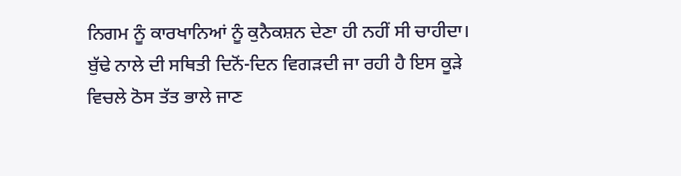ਨਿਗਮ ਨੂੰ ਕਾਰਖਾਨਿਆਂ ਨੂੰ ਕੁਨੈਕਸ਼ਨ ਦੇਣਾ ਹੀ ਨਹੀਂ ਸੀ ਚਾਹੀਦਾ।
ਬੁੱਢੇ ਨਾਲੇ ਦੀ ਸਥਿਤੀ ਦਿਨੋਂ-ਦਿਨ ਵਿਗੜਦੀ ਜਾ ਰਹੀ ਹੈ ਇਸ ਕੂੜੇ ਵਿਚਲੇ ਠੋਸ ਤੱਤ ਭਾਲੇ ਜਾਣ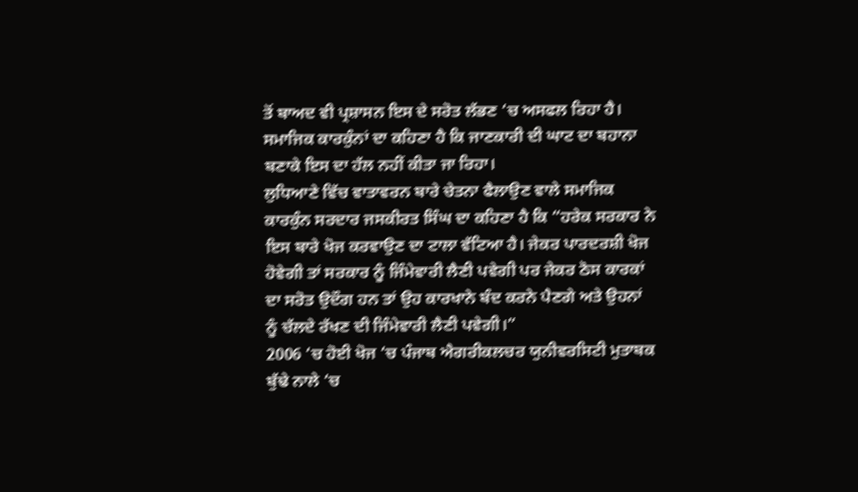ਤੋਂ ਬਾਅਦ ਵੀ ਪ੍ਰਸ਼ਾਸਨ ਇਸ ਦੇ ਸਰੋਤ ਲੱਭਣ ‘ਚ ਅਸਫਲ ਰਿਹਾ ਹੈ। ਸਮਾਜਿਕ ਕਾਰਕੁੰਨਾਂ ਦਾ ਕਹਿਣਾ ਹੈ ਕਿ ਜਾਣਕਾਰੀ ਦੀ ਘਾਟ ਦਾ ਬਹਾਨਾ ਬਣਾਕੇ ਇਸ ਦਾ ਹੱਲ ਨਹੀਂ ਕੀਤਾ ਜਾ ਰਿਹਾ।
ਲੁਧਿਆਣੇ ਵਿੱਚ ਵਾਤਾਵਰਨ ਬਾਰੇ ਚੇਤਨਾ ਫੈਲਾਉਣ ਵਾਲੇ ਸਮਾਜਿਕ ਕਾਰਕੁੰਨ ਸਰਦਾਰ ਜਸਕੀਰਤ ਸਿੰਘ ਦਾ ਕਹਿਣਾ ਹੈ ਕਿ “ਹਰੇਕ ਸਰਕਾਰ ਨੇ ਇਸ ਬਾਰੇ ਖੋਜ ਕਰਵਾਉਣ ਦਾ ਟਾਲਾ ਵੱਟਿਆ ਹੈ। ਜੇਕਰ ਪਾਰਦਰਸ਼ੀ ਖੋਜ ਹੋਵੇਗੀ ਤਾਂ ਸਰਕਾਰ ਨੂੰ ਜਿੰਮੇਵਾਰੀ ਲੈਣੀ ਪਵੇਗੀ ਪਰ ਜੇਕਰ ਠੋਸ ਕਾਰਕਾਂ ਦਾ ਸਰੋਤ ਉਦੌਗ ਹਨ ਤਾਂ ਉਹ ਕਾਰਖਾਨੇ ਬੰਦ ਕਰਨੇ ਪੈਣਗੇ ਅਤੇ ਉਹਨਾਂ ਨੂੰ ਚੱਲਦੇ ਰੱਖਣ ਦੀ ਜਿੰਮੇਵਾਰੀ ਲੈਣੀ ਪਵੇਗੀ।”
2006 ‘ਚ ਹੋਈ ਖੋਜ ‘ਚ ਪੰਜਾਬ ਐਗਰੀਕਲਚਰ ਯੁਨੀਵਰਸਿਟੀ ਮੁਤਾਬਕ ਬੁੱਢੇ ਨਾਲੇ ‘ਚ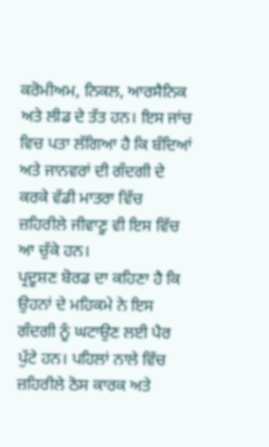ਕਰੋਮੀਅਮ, ਨਿਕਲ, ਆਰਸੈਨਿਕ ਅਤੇ ਲੀਡ ਦੇ ਤੱਤ ਹਨ। ਇਸ ਜਾਂਚ ਵਿਚ ਪਤਾ ਲੱਗਿਆ ਹੈ ਕਿ ਬੰਦਿਆਂ ਅਤੇ ਜਾਨਵਰਾਂ ਦੀ ਗੰਦਗੀ ਦੇ ਕਰਕੇ ਵੱਡੀ ਮਾਤਰਾ ਵਿੱਚ ਜ਼ਹਿਰੀਲੇ ਜੀਵਾਣੂ ਵੀ ਇਸ ਵਿੱਚ ਆ ਚੁੱਕੇ ਹਨ।
ਪ੍ਰਦੂਸ਼ਣ ਬੋਰਡ ਦਾ ਕਹਿਣਾ ਹੈ ਕਿ ਉਹਨਾਂ ਦੇ ਮਹਿਕਮੇ ਨੇ ਇਸ ਗੰਦਗੀ ਨੂੰ ਘਟਾਉਣ ਲਈ ਪੈਰ ਪੁੱਟੇ ਹਨ। ਪਹਿਲਾਂ ਨਾਲੇ ਵਿੱਚ ਜ਼ਹਿਰੀਲੇ ਠੋਸ ਕਾਰਕ ਅਤੇ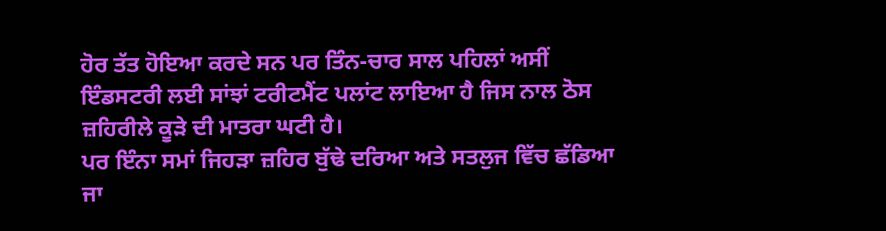ਹੋਰ ਤੱਤ ਹੋਇਆ ਕਰਦੇ ਸਨ ਪਰ ਤਿੰਨ-ਚਾਰ ਸਾਲ ਪਹਿਲਾਂ ਅਸੀਂ ਇੰਡਸਟਰੀ ਲਈ ਸਾਂਝਾਂ ਟਰੀਟਮੈਂਟ ਪਲਾਂਟ ਲਾਇਆ ਹੈ ਜਿਸ ਨਾਲ ਠੋਸ ਜ਼ਹਿਰੀਲੇ ਕੂੜੇ ਦੀ ਮਾਤਰਾ ਘਟੀ ਹੈ।
ਪਰ ਇੰਨਾ ਸਮਾਂ ਜਿਹੜਾ ਜ਼ਹਿਰ ਬੁੱਢੇ ਦਰਿਆ ਅਤੇ ਸਤਲੁਜ ਵਿੱਚ ਛੱਡਿਆ ਜਾ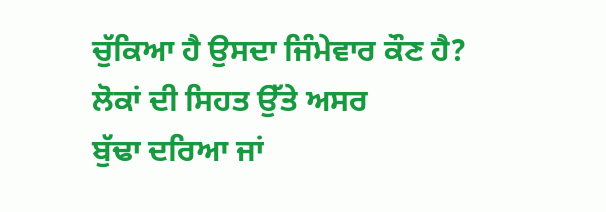ਚੁੱਕਿਆ ਹੈ ਉਸਦਾ ਜਿੰਮੇਵਾਰ ਕੌਣ ਹੈ?
ਲੋਕਾਂ ਦੀ ਸਿਹਤ ਉੱਤੇ ਅਸਰ
ਬੁੱਢਾ ਦਰਿਆ ਜਾਂ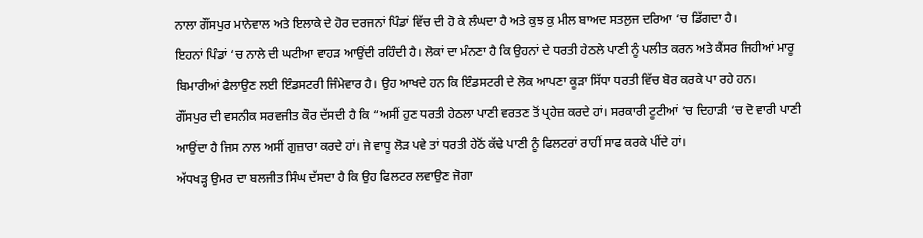ਨਾਲਾ ਗੌਂਸਪੁਰ ਮਾਨੇਵਾਲ ਅਤੇ ਇਲਾਕੇ ਦੇ ਹੋਰ ਦਰਜਨਾਂ ਪਿੰਡਾਂ ਵਿੱਚ ਦੀ ਹੋ ਕੇ ਲੰਘਦਾ ਹੈ ਅਤੇ ਕੁਝ ਕੁ ਮੀਲ ਬਾਅਦ ਸਤਲੁਜ ਦਰਿਆ ‘ਚ ਡਿੱਗਦਾ ਹੈ।
ਇਹਨਾਂ ਪਿੰਡਾਂ ‘ਚ ਨਾਲੇ ਦੀ ਘਟੀਆ ਵਾਹੜ ਆਉਂਦੀ ਰਹਿੰਦੀ ਹੈ। ਲੋਕਾਂ ਦਾ ਮੰਨਣਾ ਹੈ ਕਿ ਉਹਨਾਂ ਦੇ ਧਰਤੀ ਹੇਠਲੇ ਪਾਣੀ ਨੂੰ ਪਲੀਤ ਕਰਨ ਅਤੇ ਕੈਂਸਰ ਜਿਹੀਆਂ ਮਾਰੂ ਬਿਮਾਰੀਆਂ ਫੈਲਾਉਣ ਲਈ ਇੰਡਸਟਰੀ ਜਿੰਮੇਵਾਰ ਹੈ। ਉਹ ਆਖਦੇ ਹਨ ਕਿ ਇੰਡਸਟਰੀ ਦੇ ਲੋਕ ਆਪਣਾ ਕੂੜਾ ਸਿੱਧਾ ਧਰਤੀ ਵਿੱਚ ਬੋਰ ਕਰਕੇ ਪਾ ਰਹੇ ਹਨ।
ਗੌਂਸਪੁਰ ਦੀ ਵਸਨੀਕ ਸਰਵਜੀਤ ਕੌਰ ਦੱਸਦੀ ਹੈ ਕਿ “ਅਸੀਂ ਹੁਣ ਧਰਤੀ ਹੇਠਲਾ ਪਾਣੀ ਵਰਤਣ ਤੋਂ ਪ੍ਰਹੇਜ਼ ਕਰਦੇ ਹਾਂ। ਸਰਕਾਰੀ ਟੂਟੀਆਂ ‘ਚ ਦਿਹਾੜੀ ‘ਚ ਦੋ ਵਾਰੀ ਪਾਣੀ ਆਉਂਦਾ ਹੈ ਜਿਸ ਨਾਲ ਅਸੀਂ ਗੁਜ਼ਾਰਾ ਕਰਦੇ ਹਾਂ। ਜੇ ਵਾਧੂ ਲੋੜ ਪਵੇ ਤਾਂ ਧਰਤੀ ਹੇਠੋਂ ਕੱਢੇ ਪਾਣੀ ਨੂੰ ਫਿਲਟਰਾਂ ਰਾਹੀਂ ਸਾਫ ਕਰਕੇ ਪੀਂਦੇ ਹਾਂ।
ਅੱਧਖੜ੍ਹ ਉਮਰ ਦਾ ਬਲਜੀਤ ਸਿੰਘ ਦੱਸਦਾ ਹੈ ਕਿ ਉਹ ਫਿਲਟਰ ਲਵਾਉਣ ਜੋਗਾ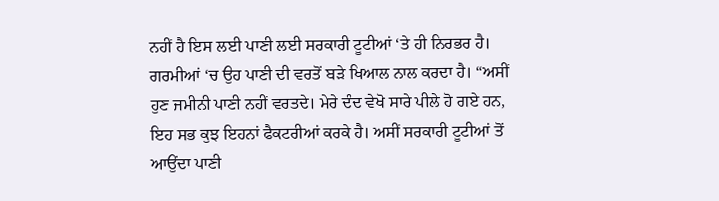ਨਹੀਂ ਹੈ ਇਸ ਲਈ ਪਾਣੀ ਲਈ ਸਰਕਾਰੀ ਟੂਟੀਆਂ ‘ਤੇ ਹੀ ਨਿਰਭਰ ਹੈ। ਗਰਮੀਆਂ ‘ਚ ਉਹ ਪਾਣੀ ਦੀ ਵਰਤੋਂ ਬੜੇ ਖਿਆਲ ਨਾਲ ਕਰਦਾ ਹੈ। “ਅਸੀਂ ਹੁਣ ਜਮੀਨੀ ਪਾਣੀ ਨਹੀਂ ਵਰਤਦੇ। ਮੇਰੇ ਦੰਦ ਵੇਖੋ ਸਾਰੇ ਪੀਲੇ ਹੋ ਗਏ ਹਨ, ਇਹ ਸਭ ਕੁਝ ਇਹਨਾਂ ਫੈਕਟਰੀਆਂ ਕਰਕੇ ਹੈ। ਅਸੀਂ ਸਰਕਾਰੀ ਟੂਟੀਆਂ ਤੋਂ ਆਉਂਦਾ ਪਾਣੀ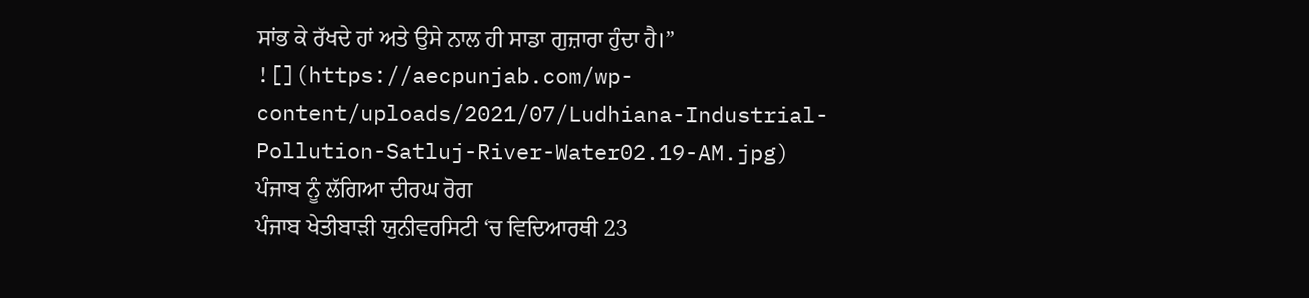ਸਾਂਭ ਕੇ ਰੱਖਦੇ ਹਾਂ ਅਤੇ ਉਸੇ ਨਾਲ ਹੀ ਸਾਡਾ ਗੁਜ਼ਾਰਾ ਹੁੰਦਾ ਹੈ।”
![](https://aecpunjab.com/wp-content/uploads/2021/07/Ludhiana-Industrial-Pollution-Satluj-River-Water02.19-AM.jpg)
ਪੰਜਾਬ ਨੂੰ ਲੱਗਿਆ ਦੀਰਘ ਰੋਗ
ਪੰਜਾਬ ਖੇਤੀਬਾੜੀ ਯੁਨੀਵਰਸਿਟੀ ‘ਚ ਵਿਦਿਆਰਥੀ 23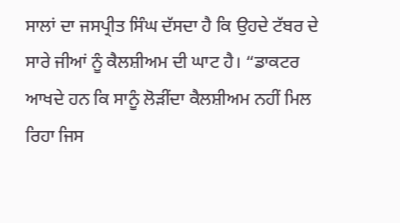ਸਾਲਾਂ ਦਾ ਜਸਪ੍ਰੀਤ ਸਿੰਘ ਦੱਸਦਾ ਹੈ ਕਿ ਉਹਦੇ ਟੱਬਰ ਦੇ ਸਾਰੇ ਜੀਆਂ ਨੂੰ ਕੈਲਸ਼ੀਅਮ ਦੀ ਘਾਟ ਹੈ। “ਡਾਕਟਰ ਆਖਦੇ ਹਨ ਕਿ ਸਾਨੂੰ ਲੋੜੀਂਦਾ ਕੈਲਸ਼ੀਅਮ ਨਹੀਂ ਮਿਲ ਰਿਹਾ ਜਿਸ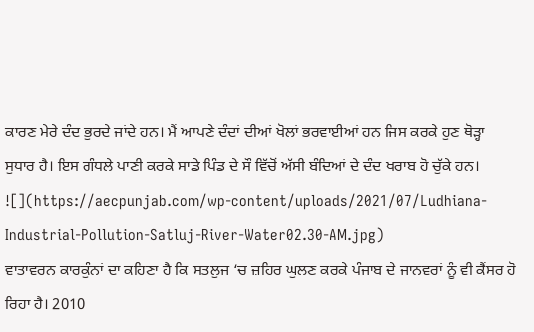ਕਾਰਣ ਮੇਰੇ ਦੰਦ ਭੁਰਦੇ ਜਾਂਦੇ ਹਨ। ਮੈਂ ਆਪਣੇ ਦੰਦਾਂ ਦੀਆਂ ਖੋਲਾਂ ਭਰਵਾਈਆਂ ਹਨ ਜਿਸ ਕਰਕੇ ਹੁਣ ਥੋੜ੍ਹਾ ਸੁਧਾਰ ਹੈ। ਇਸ ਗੰਧਲੇ ਪਾਣੀ ਕਰਕੇ ਸਾਡੇ ਪਿੰਡ ਦੇ ਸੌ ਵਿੱਚੋਂ ਅੱਸੀ ਬੰਦਿਆਂ ਦੇ ਦੰਦ ਖਰਾਬ ਹੋ ਚੁੱਕੇ ਹਨ।
![](https://aecpunjab.com/wp-content/uploads/2021/07/Ludhiana-Industrial-Pollution-Satluj-River-Water02.30-AM.jpg)
ਵਾਤਾਵਰਨ ਕਾਰਕੁੰਨਾਂ ਦਾ ਕਹਿਣਾ ਹੈ ਕਿ ਸਤਲੁਜ ‘ਚ ਜ਼ਹਿਰ ਘੁਲਣ ਕਰਕੇ ਪੰਜਾਬ ਦੇ ਜਾਨਵਰਾਂ ਨੂੰ ਵੀ ਕੈਂਸਰ ਹੋ ਰਿਹਾ ਹੈ। 2010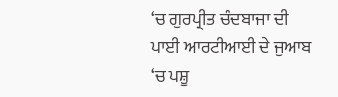‘ਚ ਗੁਰਪ੍ਰੀਤ ਚੰਦਬਾਜਾ ਦੀ ਪਾਈ ਆਰਟੀਆਈ ਦੇ ਜੁਆਬ ‘ਚ ਪਸ਼ੂ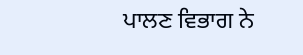ਪਾਲਣ ਵਿਭਾਗ ਨੇ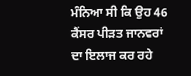ਮੰਨਿਆ ਸੀ ਕਿ ਉਹ 46 ਕੈਂਸਰ ਪੀੜਤ ਜਾਨਵਰਾਂ ਦਾ ਇਲਾਜ ਕਰ ਰਹੇ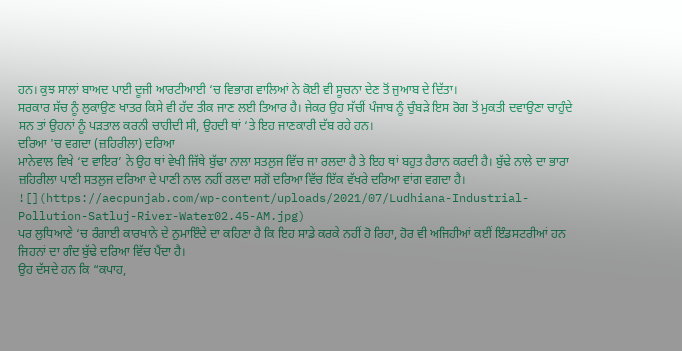ਹਨ। ਕੁਝ ਸਾਲਾਂ ਬਾਅਦ ਪਾਈ ਦੂਜੀ ਆਰਟੀਆਈ ‘ਚ ਵਿਭਾਗ ਵਾਲਿਆਂ ਨੇ ਕੋਈ ਵੀ ਸੂਚਨਾ ਦੇਣ ਤੋਂ ਜੁਆਬ ਦੇ ਦਿੱਤਾ।
ਸਰਕਾਰ ਸੱਚ ਨੂੰ ਲੁਕਾਉਣ ਖਾਤਰ ਕਿਸੇ ਵੀ ਹੱਦ ਤੀਕ ਜਾਣ ਲਈ ਤਿਆਰ ਹੈ। ਜੇਕਰ ਉਹ ਸੱਚੀਂ ਪੰਜਾਬ ਨੂੰ ਚੁੰਬੜੇ ਇਸ ਰੋਗ ਤੋਂ ਮੁਕਤੀ ਦਵਾਉਣਾ ਚਾਹੁੰਦੇ ਸਨ ਤਾਂ ਉਹਨਾਂ ਨੂੰ ਪੜਤਾਲ ਕਰਨੀ ਚਾਹੀਦੀ ਸੀ, ਉਹਦੀ ਥਾਂ ‘ਤੇ ਇਹ ਜਾਣਕਾਰੀ ਦੱਬ ਰਹੇ ਹਨ।
ਦਰਿਆ 'ਚ ਵਗਦਾ (ਜ਼ਹਿਰੀਲਾ) ਦਰਿਆ
ਮਾਨੇਵਾਲ ਵਿਖੇ ‘ਦ ਵਾਇਰ’ ਨੇ ਉਹ ਥਾਂ ਵੇਖੀ ਜਿੱਥੇ ਬੁੱਢਾ ਨਾਲਾ ਸਤਲੁਜ ਵਿੱਚ ਜਾ ਰਲਦਾ ਹੈ ਤੇ ਇਹ ਥਾਂ ਬਹੁਤ ਹੈਰਾਨ ਕਰਦੀ ਹੈ। ਬੁੱਢੇ ਨਾਲੇ ਦਾ ਭਾਰਾ ਜ਼ਹਿਰੀਲਾ ਪਾਣੀ ਸਤਲੁਜ ਦਰਿਆ ਦੇ ਪਾਣੀ ਨਾਲ ਨਹੀਂ ਰਲਦਾ ਸਗੋਂ ਦਰਿਆ ਵਿੱਚ ਇੱਕ ਵੱਖਰੇ ਦਰਿਆ ਵਾਂਗ ਵਗਦਾ ਹੈ।
![](https://aecpunjab.com/wp-content/uploads/2021/07/Ludhiana-Industrial-Pollution-Satluj-River-Water02.45-AM.jpg)
ਪਰ ਲੁਧਿਆਣੇ ‘ਚ ਰੰਗਾਈ ਕਾਰਖਾਨੇ ਦੇ ਨੁਮਾਇੰਦੇ ਦਾ ਕਹਿਣਾ ਹੈ ਕਿ ਇਹ ਸਾਡੇ ਕਰਕੇ ਨਹੀਂ ਹੋ ਰਿਹਾ, ਹੋਰ ਵੀ ਅਜਿਹੀਆਂ ਕਈਂ ਇੰਡਸਟਰੀਆਂ ਹਨ ਜਿਹਨਾਂ ਦਾ ਗੰਦ ਬੁੱਢੇ ਦਰਿਆ ਵਿੱਚ ਪੈਂਦਾ ਹੈ।
ਉਹ ਦੱਸਦੇ ਹਨ ਕਿ “ਕਪਾਹ,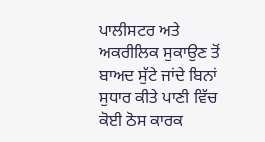ਪਾਲੀਸਟਰ ਅਤੇ ਅਕਰੀਲਿਕ ਸੁਕਾਉਣ ਤੋਂ ਬਾਅਦ ਸੁੱਟੇ ਜਾਂਦੇ ਬਿਨਾਂ ਸੁਧਾਰ ਕੀਤੇ ਪਾਣੀ ਵਿੱਚ ਕੋਈ ਠੋਸ ਕਾਰਕ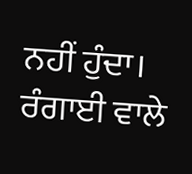ਨਹੀਂ ਹੁੰਦਾ। ਰੰਗਾਈ ਵਾਲੇ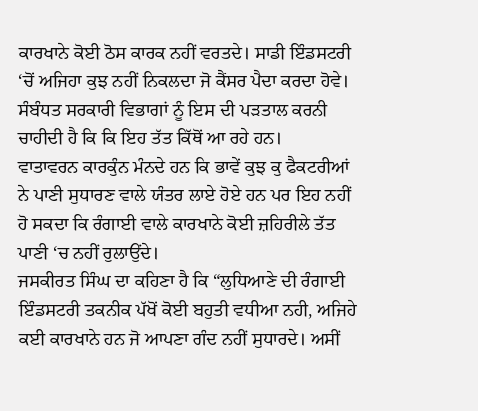ਕਾਰਖਾਨੇ ਕੋਈ ਠੋਸ ਕਾਰਕ ਨਹੀਂ ਵਰਤਦੇ। ਸਾਡੀ ਇੰਡਸਟਰੀ ‘ਚੋਂ ਅਜਿਹਾ ਕੁਝ ਨਹੀਂ ਨਿਕਲਦਾ ਜੋ ਕੈਂਸਰ ਪੈਦਾ ਕਰਦਾ ਹੋਵੇ।
ਸੰਬੰਧਤ ਸਰਕਾਰੀ ਵਿਭਾਗਾਂ ਨੂੰ ਇਸ ਦੀ ਪੜਤਾਲ ਕਰਨੀ ਚਾਹੀਦੀ ਹੈ ਕਿ ਕਿ ਇਹ ਤੱਤ ਕਿੱਥੋਂ ਆ ਰਹੇ ਹਨ।
ਵਾਤਾਵਰਨ ਕਾਰਕੁੰਨ ਮੰਨਦੇ ਹਨ ਕਿ ਭਾਵੇਂ ਕੁਝ ਕੁ ਫੈਕਟਰੀਆਂ ਨੇ ਪਾਣੀ ਸੁਧਾਰਣ ਵਾਲੇ ਯੰਤਰ ਲਾਏ ਹੋਏ ਹਨ ਪਰ ਇਹ ਨਹੀਂ ਹੋ ਸਕਦਾ ਕਿ ਰੰਗਾਈ ਵਾਲੇ ਕਾਰਖਾਨੇ ਕੋਈ ਜ਼ਹਿਰੀਲੇ ਤੱਤ ਪਾਣੀ ‘ਚ ਨਹੀਂ ਰੁਲਾਉਂਦੇ।
ਜਸਕੀਰਤ ਸਿੰਘ ਦਾ ਕਹਿਣਾ ਹੈ ਕਿ “ਲੁਧਿਆਣੇ ਦੀ ਰੰਗਾਈ ਇੰਡਸਟਰੀ ਤਕਨੀਕ ਪੱਖੋਂ ਕੋਈ ਬਹੁਤੀ ਵਧੀਆ ਨਹੀ, ਅਜਿਹੇ ਕਈ ਕਾਰਖਾਨੇ ਹਨ ਜੋ ਆਪਣਾ ਗੰਦ ਨਹੀਂ ਸੁਧਾਰਦੇ। ਅਸੀਂ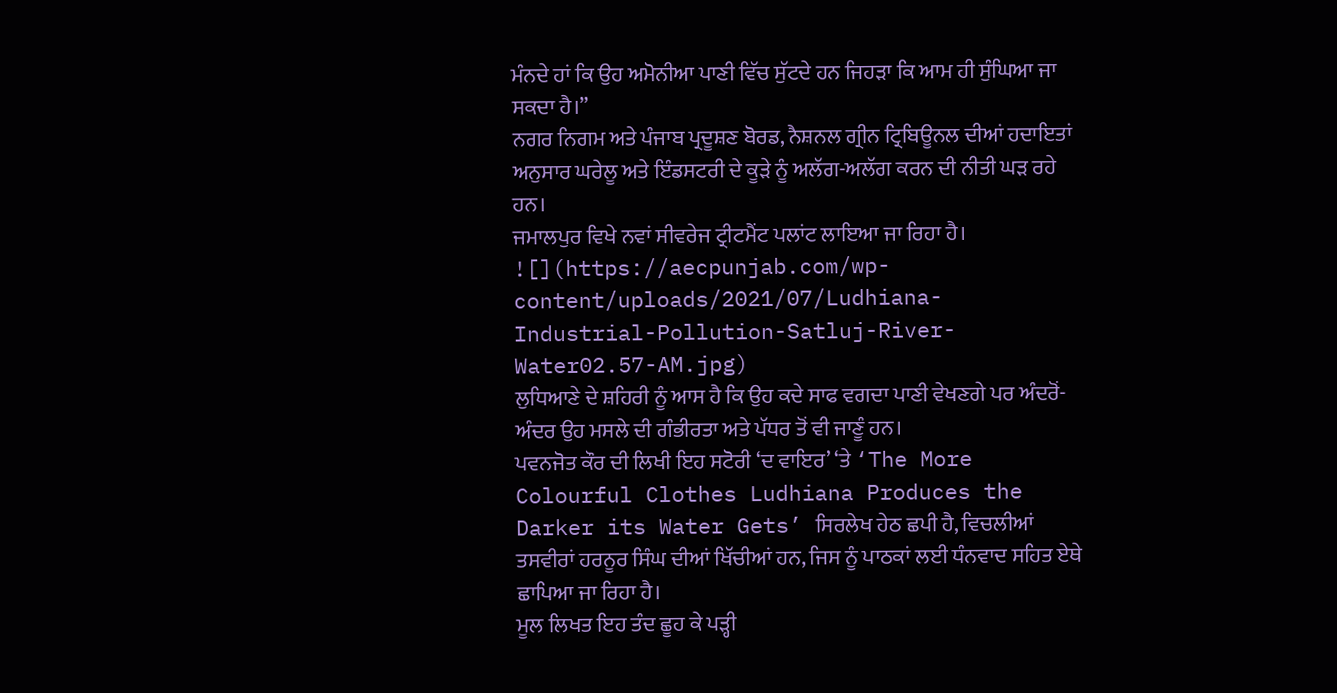ਮੰਨਦੇ ਹਾਂ ਕਿ ਉਹ ਅਮੋਨੀਆ ਪਾਣੀ ਵਿੱਚ ਸੁੱਟਦੇ ਹਨ ਜਿਹੜਾ ਕਿ ਆਮ ਹੀ ਸੁੰਘਿਆ ਜਾ ਸਕਦਾ ਹੈ।”
ਨਗਰ ਨਿਗਮ ਅਤੇ ਪੰਜਾਬ ਪ੍ਰਦੂਸ਼ਣ ਬੋਰਡ, ਨੈਸ਼ਨਲ ਗ੍ਰੀਨ ਟ੍ਰਿਬਿਊਨਲ ਦੀਆਂ ਹਦਾਇਤਾਂ ਅਨੁਸਾਰ ਘਰੇਲੂ ਅਤੇ ਇੰਡਸਟਰੀ ਦੇ ਕੂੜੇ ਨੂੰ ਅਲੱਗ-ਅਲੱਗ ਕਰਨ ਦੀ ਨੀਤੀ ਘੜ ਰਹੇ ਹਨ।
ਜਮਾਲਪੁਰ ਵਿਖੇ ਨਵਾਂ ਸੀਵਰੇਜ ਟ੍ਰੀਟਮੈਂਟ ਪਲਾਂਟ ਲਾਇਆ ਜਾ ਰਿਹਾ ਹੈ।
![](https://aecpunjab.com/wp-content/uploads/2021/07/Ludhiana-Industrial-Pollution-Satluj-River-Water02.57-AM.jpg)
ਲੁਧਿਆਣੇ ਦੇ ਸ਼ਹਿਰੀ ਨੂੰ ਆਸ ਹੈ ਕਿ ਉਹ ਕਦੇ ਸਾਫ ਵਗਦਾ ਪਾਣੀ ਵੇਖਣਗੇ ਪਰ ਅੰਦਰੋਂ-ਅੰਦਰ ਉਹ ਮਸਲੇ ਦੀ ਗੰਭੀਰਤਾ ਅਤੇ ਪੱਧਰ ਤੋਂ ਵੀ ਜਾਣੂੰ ਹਨ।
ਪਵਨਜੋਤ ਕੌਰ ਦੀ ਲਿਖੀ ਇਹ ਸਟੋਰੀ ‘ਦ ਵਾਇਰ’ ‘ਤੇ ‘The More Colourful Clothes Ludhiana Produces the Darker its Water Gets’ ਸਿਰਲੇਖ ਹੇਠ ਛਪੀ ਹੈ, ਵਿਚਲੀਆਂ ਤਸਵੀਰਾਂ ਹਰਨੂਰ ਸਿੰਘ ਦੀਆਂ ਖਿੱਚੀਆਂ ਹਨ, ਜਿਸ ਨੂੰ ਪਾਠਕਾਂ ਲਈ ਧੰਨਵਾਦ ਸਹਿਤ ਏਥੇ ਛਾਪਿਆ ਜਾ ਰਿਹਾ ਹੈ।
ਮੂਲ ਲਿਖਤ ਇਹ ਤੰਦ ਛੂਹ ਕੇ ਪੜ੍ਹੀ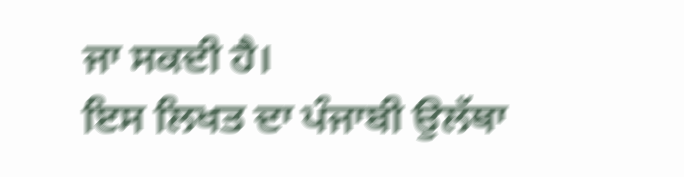ਜਾ ਸਕਦੀ ਹੈ।
ਇਸ ਲਿਖਤ ਦਾ ਪੰਜਾਬੀ ਉਲੱਥਾ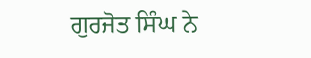ਗੁਰਜੋਤ ਸਿੰਘ ਨੇ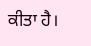ਕੀਤਾ ਹੈ।